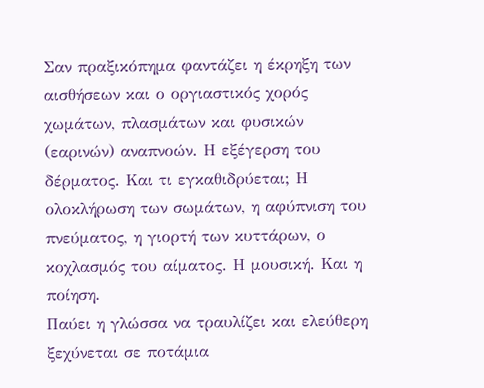Σαν πραξικόπημα φαντάζει η έκρηξη των αισθήσεων και ο οργιαστικός χορός χωμάτων, πλασμάτων και φυσικών (εαρινών) αναπνοών. Η εξέγερση του δέρματος. Και τι εγκαθιδρύεται; Η ολοκλήρωση των σωμάτων, η αφύπνιση του πνεύματος, η γιορτή των κυττάρων, ο κοχλασμός του αίματος. Η μουσική. Και η ποίηση.
Παύει η γλώσσα να τραυλίζει και ελεύθερη ξεχύνεται σε ποτάμια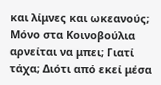και λίμνες και ωκεανούς; Μόνο στα Κοινοβούλια αρνείται να μπει; Γιατί τάχα; Διότι από εκεί μέσα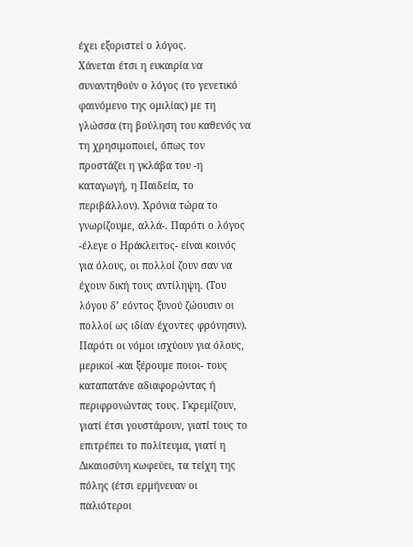έχει εξοριστεί ο λόγος.
Χάνεται έτσι η ευκαιρία να συναντηθούν ο λόγος (το γενετικό φαινόμενο της ομιλίας) με τη γλώσσα (τη βούληση του καθενός να τη χρησιμοποιεί, όπως τον προστάζει η γκλάβα του -η καταγωγή, η Παιδεία, το περιβάλλον). Χρόνια τώρα το γνωρίζουμε, αλλά-. Παρότι ο λόγος -έλεγε ο Ηράκλειτος- είναι κοινός για όλους, οι πολλοί ζουν σαν να έχουν δική τους αντίληψη. (Του λόγου δ’ εόντος ξυνού ζώουσιν οι πολλοί ως ιδίαν έχοντες φρόνησιν).
Παρότι οι νόμοι ισχύουν για όλους, μερικοί -και ξέρουμε ποιοι- τους καταπατάνε αδιαφορώντας ή περιφρονώντας τους. Γκρεμίζουν, γιατί έτσι γουστάρουν, γιατί τους το επιτρέπει το πολίτευμα, γιατί η Δικαιοσύνη κωφεύει, τα τείχη της πόλης (έτσι ερμήνευαν οι παλιότεροι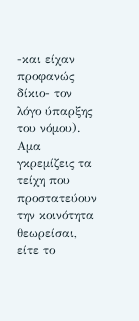-και είχαν προφανώς δίκιο- τον λόγο ύπαρξης του νόμου).
Αμα γκρεμίζεις τα τείχη που προστατεύουν την κοινότητα θεωρείσαι, είτε το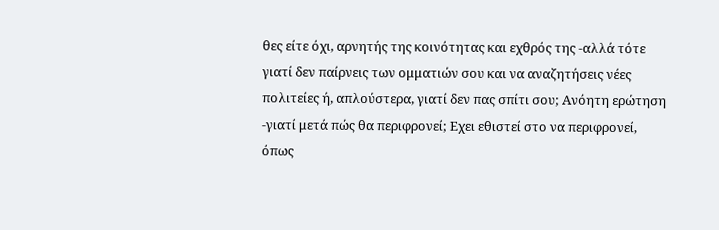θες είτε όχι, αρνητής της κοινότητας και εχθρός της -αλλά τότε γιατί δεν παίρνεις των ομματιών σου και να αναζητήσεις νέες πολιτείες ή, απλούστερα, γιατί δεν πας σπίτι σου; Ανόητη ερώτηση -γιατί μετά πώς θα περιφρονεί; Εχει εθιστεί στο να περιφρονεί, όπως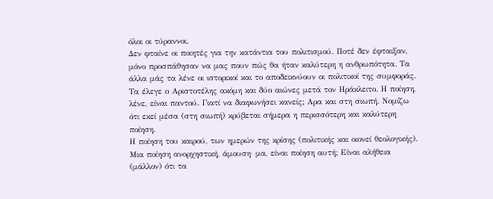όλοι οι τύραννοι.
Δεν φταίνε οι ποιητές για την κατάντια του πολιτισμού. Ποτέ δεν έφταιξαν, μόνο προσπάθησαν να μας πουν πώς θα ήταν καλύτερη η ανθρωπότητα. Τα άλλα μάς τα λένε οι ιστορικοί και το αποδεικνύουν οι πολιτικοί της συμφοράς.
Τα έλεγε ο Αριστοτέλης ακόμη και δύο αιώνες μετά τον Ηράκλειτο. Η ποίηση, λένε, είναι παντού. Γιατί να διαφωνήσει κανείς; Αρα και στη σιωπή. Νομίζω ότι εκεί μέσα (στη σιωπή) κρύβεται σήμερα η περισσότερη και καλύτερη ποίηση.
Η ποίηση του καιρού, των ημερών της κρίσης (πολιτικής και οιονεί θεολογικής). Μια ποίηση ανορχηστική, άμουση· μα, είναι ποίηση αυτή; Είναι αλήθεια (μάλλον) ότι τα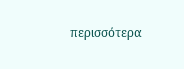περισσότερα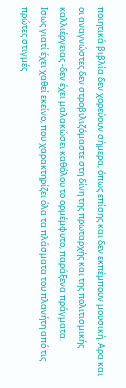ποιητικά βιβλία δεν χορεύουν σήμερα, όπως επίσης και δεν εκπέμπουν μουσική. Αρα και οι αναγνώστες δεν στροβιλιζόμαστε στη δίνη της πρωταρχής και της πολιτισμικής καλλιέργειας -δεν έχει μαλακώσει καθόλου το ορμέμφυτο, παράξενα πράγματα.
Ισως γιατί έχει χαθεί εκείνο, που χαρακτηρίζει όλα τα πλάσματα του πλανήτη από τις πρώτες στιγμές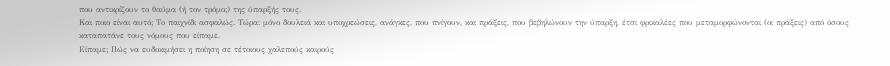που αντικρίζουν το θαύμα (ή τον τρόμο;) της ύπαρξής τους.
Και ποιο είναι αυτό; Το παιχνίδι ασφαλώς. Τώρα: μόνο δουλειά και υποχρεώσεις, ανάγκες, που πνίγουν, και πράξεις, που βεβηλώνουν την ύπαρξη, έτσι φρικαλέες που μεταμορφώνονται (οι πράξεις) από όσους καταπατάνε τους νόμους που είπαμε.
Είπαμε; Πώς να ευδοκιμήσει η ποίηση σε τέτοιους χαλεπούς καιρούς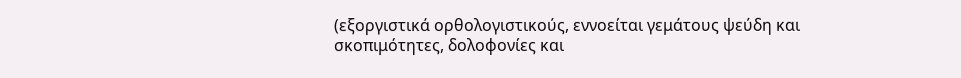(εξοργιστικά ορθολογιστικούς, εννοείται γεμάτους ψεύδη και σκοπιμότητες, δολοφονίες και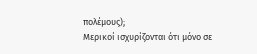πολέμους);
Μερικοί ισχυρίζονται ότι μόνο σε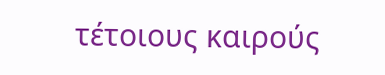τέτοιους καιρούς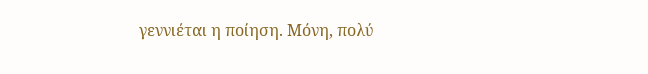γεννιέται η ποίηση. Μόνη, πολύ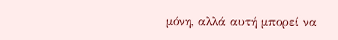μόνη, αλλά αυτή μπορεί να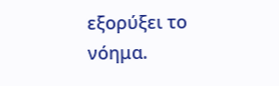εξορύξει το νόημα.